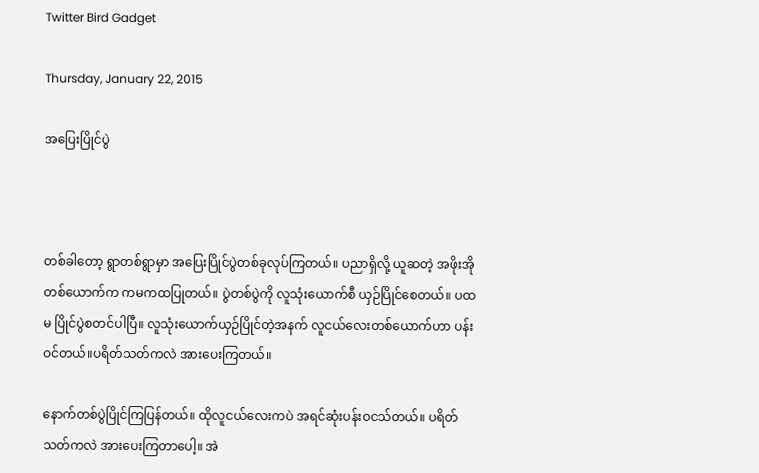Twitter Bird Gadget

Thursday, January 22, 2015

အပြေးပြိုင်ပွဲ



တစ်ခါတော့ ရွာတစ်ရွာမှာ အပြေးပြိုင်ပွဲတစ်ခုလုပ်ကြတယ်။ ပညာရှိလို့ ယူဆတဲ့ အဖိုးအိုတစ်ယောက်က ကမကထပြုတယ်။ ပွဲတစ်ပွဲကို လူသုံးယောက်စီ ယှဉ်ပြိုင်စေတယ်။ ပထမ ပြိုင်ပွဲစတင်ပါပြီ။ လူသုံးယောက်ယှဉ်ပြိုင်တဲ့အနက် လူငယ်လေးတစ်ယောက်ဟာ ပန်းဝင်တယ်။ပရိတ်သတ်ကလဲ အားပေးကြတယ်။

နောက်တစ်ပွဲပြိုင်ကြပြန်တယ်။ ထိုလူငယ်လေးကပဲ အရင်ဆုံးပန်းဝငသ်တယ်။ ပရိတ်သတ်ကလဲ အားပေးကြတာပေါ့။ အဲ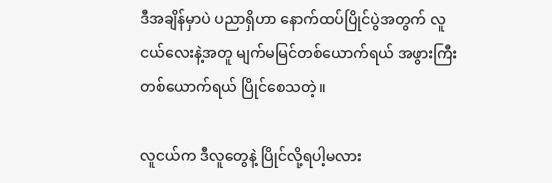ဒီအချိန်မှာပဲ ပညာရှိဟာ နောက်ထပ်ပြိုင်ပွဲအတွက် လူငယ်လေးနဲ့အတူ မျက်မမြင်တစ်ယောက်ရယ် အဖွားကြီးတစ်ယောက်ရယ် ပြိုင်စေသတဲ့။

လူငယ်က ဒီလူတွေနဲ့ ပြိုင်လို့ရပါ့မလား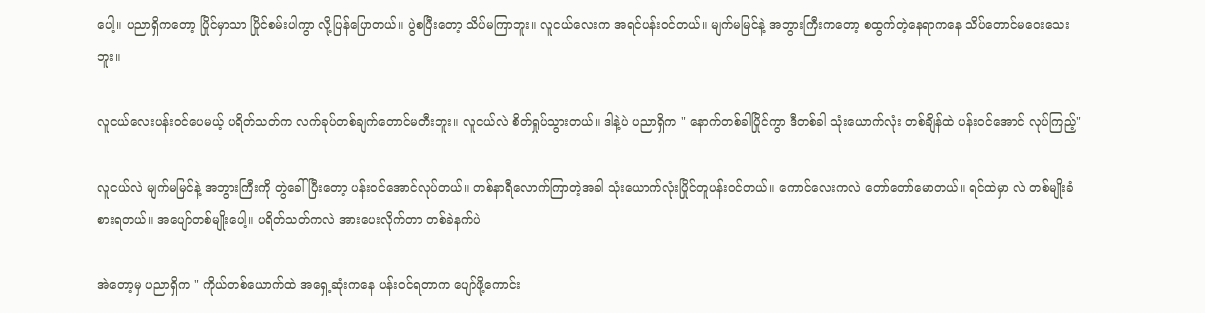ပေါ့။ ပညာရှိကတော့ ပြိုင်မှာသာ ပြိုင်စမ်းပါကွာ လို့ပြန်ပြောတယ်။ ပွဲစပြီးတော့ သိပ်မကြာဘူး။ လူငယ်လေးက အရင်ပန်းဝင်တယ်။ မျက်မမြင်နဲ့ အဘွားကြီးကတော့ စထွက်တဲ့နေရာကနေ သိပ်တောင်မဝေးသေးဘူး။

လူငယ်လေးပန်းဝင်ပေမယ့် ပရိတ်သတ်က လက်ခုပ်တစ်ချက်တောင်မတီးဘူး။ လူငယ်လဲ စိတ်ရှုပ်သွားတယ်။ ဒါနဲ့ပဲ ပညာရှိက " နောက်တစ်ခါပြိုင်ကွာ ဒီတစ်ခါ သုံးယောက်လုံး တစ်ချိန်ထဲ ပန်းဝင်အောင် လုပ်ကြည့်"

လူငယ်လဲ မျက်မမြင်နဲ့ အဘွားကြီးကို တွဲခေါ်ပြီးတော့ ပန်းဝင်အောင်လုပ်တယ်။ တစ်နာရီလောက်ကြာတဲ့အခါ သုံးယောက်လုံးပြိုင်တူပန်းဝင်တယ်။ ကောင်လေးကလဲ တော်တော်မောတယ်။ ရင်ထဲမှာ လဲ တစ်မျိုးခံစားရတယ်။ အပျော်တစ်မျိုးပေါ့။ ပရိတ်သတ်ကလဲ အားပေးလိုက်တာ တစ်ခဲနက်ပဲ

အဲတော့မှ ပညာရှိက " ကိုယ်တစ်ယောက်ထဲ အရှေ့ဆုံးကနေ ပန်းဝင်ရတာက ပျော်ဖို့ကောင်း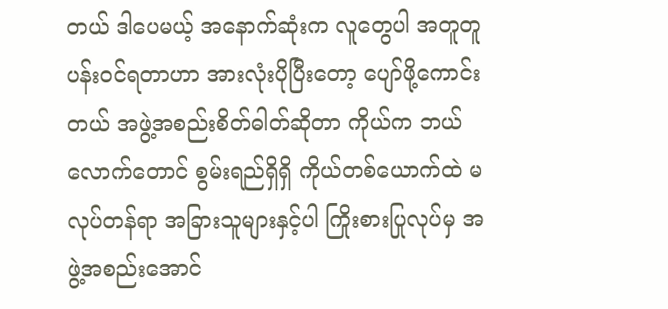တယ် ဒါပေမယ့် အနောက်ဆုံးက လူတွေပါ အတူတူပန်းဝင်ရတာဟာ အားလုံးပိုပြီးတော့ ပျော်ဖို့ကောင်းတယ် အဖွဲ့အစည်းစိတ်ဓါတ်ဆိုတာ ကိုယ်က ဘယ်လောက်တောင် စွမ်းရည်ရှိရှိ ကိုယ်တစ်ယောက်ထဲ မလုပ်တန်ရာ အခြားသူများနှင့်ပါ ကြိုးစားပြုလုပ်မှ အဖွဲ့အစည်းအောင်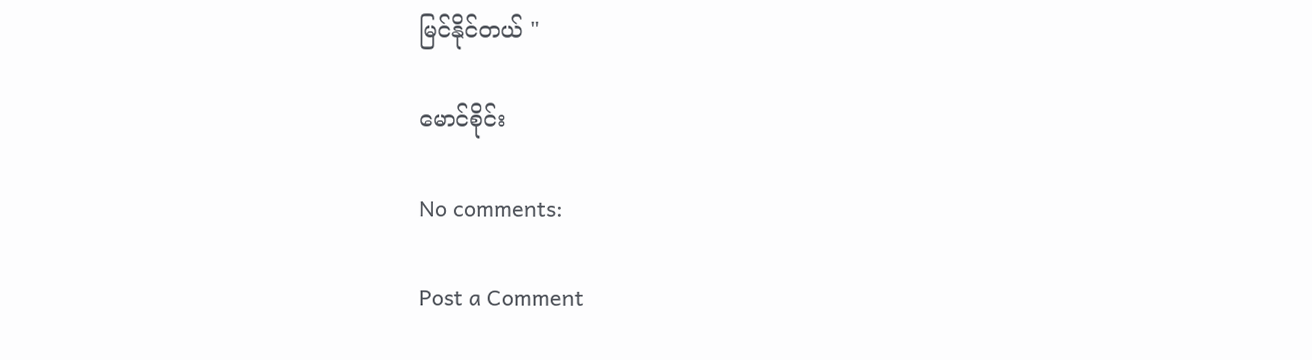မြင်နိုင်တယ် "

မောင်စိုင်း

No comments:

Post a Comment